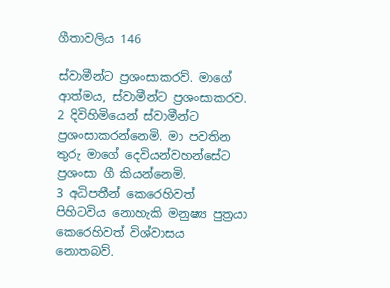ගීතාවලිය 146

ස්වාමීන්ට ප්‍රශංසාකරව්. මාගේ ආත්මය, ස්වාමීන්ට ප්‍රශංසාකරව.
2 දිවිහිමියෙන් ස්වාමීන්ට ප්‍රශංසාකරන්නෙමි. මා පවතින තුරු මාගේ දෙවියන්වහන්සේට ප්‍රශංසා ගී කියන්නෙමි.
3 අධිපතීන් කෙරෙහිවත් පිහිටවිය නොහැකි මනුෂ්‍ය පුත්‍රයා කෙරෙහිවත් විශ්වාසය නොතබව්.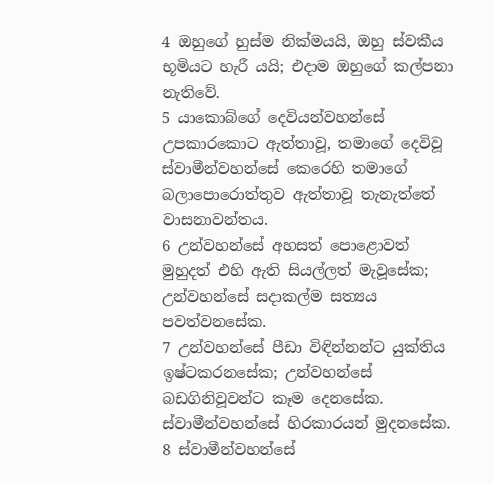4 ඔහුගේ හුස්ම නික්මයයි, ඔහු ස්වකීය භූමියට හැරී යයි; එදාම ඔහුගේ කල්පනා නැතිවේ.
5 යාකොබ්ගේ දෙවියන්වහන්සේ උපකාරකොට ඇත්තාවූ, තමාගේ දෙවිවූ ස්වාමීන්වහන්සේ කෙරෙහි තමාගේ බලාපොරොත්තුව ඇත්තාවූ තැනැත්තේ වාසනාවන්තය.
6 උන්වහන්සේ අහසත් පොළොවත් මුහුදත් එහි ඇති සියල්ලත් මැවූසේක; උන්වහන්සේ සදාකල්ම සත්‍යය පවත්වනසේක.
7 උන්වහන්සේ පීඩා විඳින්නන්ට යුක්තිය ඉෂ්ටකරනසේක; උන්වහන්සේ බඩගිනිවූවන්ට කෑම දෙනසේක. ස්වාමීන්වහන්සේ හිරකාරයන් මුදනසේක.
8 ස්වාමීන්වහන්සේ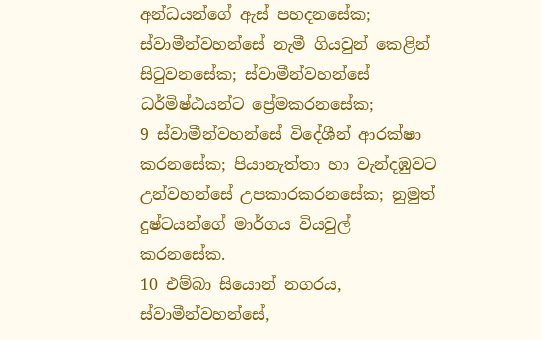අන්ධයන්ගේ ඇස් පහදනසේක; ස්වාමීන්වහන්සේ නැමී ගියවුන් කෙළින් සිටුවනසේක; ස්වාමීන්වහන්සේ ධර්මිෂ්ඨයන්ට ප්‍රේමකරනසේක;
9 ස්වාමීන්වහන්සේ විදේශීන් ආරක්ෂා කරනසේක; පියානැත්තා හා වැන්දඹුවට උන්වහන්සේ උපකාරකරනසේක; නුමුත් දුෂ්ටයන්ගේ මාර්ගය වියවුල් කරනසේක.
10 එම්බා සියොන් නගරය, ස්වාමීන්වහන්සේ,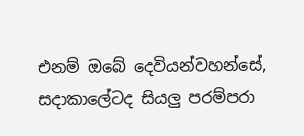එනම් ඔබේ දෙවියන්වහන්සේ, සදාකාලේටද සියලු පරම්පරා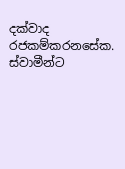දක්වාද රජකම්කරනසේක. ස්වාමීන්ට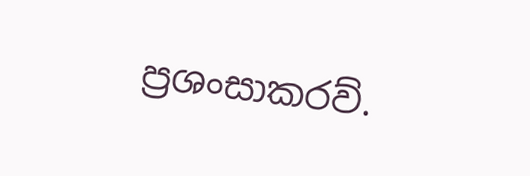ප්‍රශංසාකරව්.